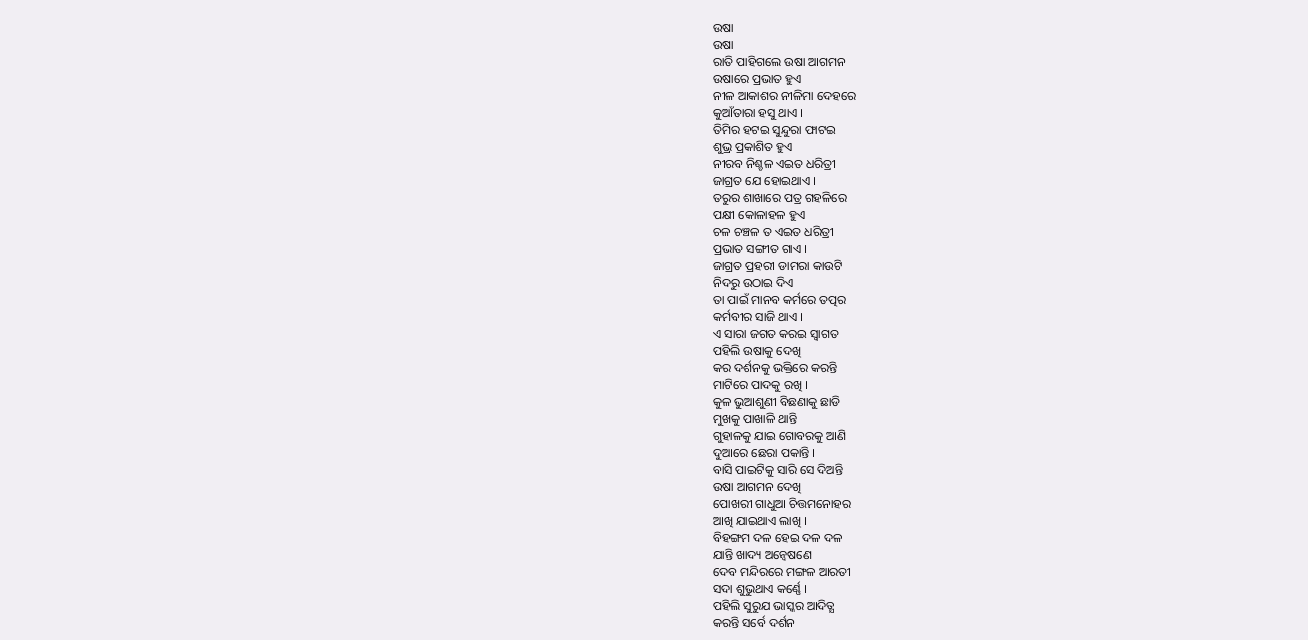ଉଷା
ଉଷା
ରାତି ପାହିଗଲେ ଉଷା ଆଗମନ
ଉଷାରେ ପ୍ରଭାତ ହୁଏ
ନୀଳ ଆକାଶର ନୀଳିମା ଦେହରେ
କୁଆଁତାରା ହସୁ ଥାଏ ।
ତିମିର ହଟଇ ସୁନ୍ଦୁରା ଫାଟଇ
ଶୁଭ୍ର ପ୍ରକାଶିତ ହୁଏ
ନୀରବ ନିଶ୍ଚଳ ଏଇତ ଧରିତ୍ରୀ
ଜାଗ୍ରତ ଯେ ହୋଇଥାଏ ।
ତରୁର ଶାଖାରେ ପତ୍ର ଗହଳିରେ
ପକ୍ଷୀ କୋଳାହଳ ହୁଏ
ଚଳ ଚଞ୍ଚଳ ତ ଏଇତ ଧରିତ୍ରୀ
ପ୍ରଭାତ ସଙ୍ଗୀତ ଗାଏ ।
ଜାଗ୍ରତ ପ୍ରହରୀ ଡାମରା କାଉଟି
ନିଦରୁ ଉଠାଇ ଦିଏ
ତା ପାଇଁ ମାନବ କର୍ମରେ ତତ୍ପର
କର୍ମବୀର ସାଜି ଥାଏ ।
ଏ ସାରା ଜଗତ କରଇ ସ୍ୱାଗତ
ପହିଲି ଉଷାକୁ ଦେଖି
କର ଦର୍ଶନକୁ ଭକ୍ତିରେ କରନ୍ତି
ମାଟିରେ ପାଦକୁ ରଖି ।
କୁଳ ଭୁଆଶୁଣୀ ବିଛଣାକୁ ଛାଡି
ମୁଖକୁ ପାଖାଳି ଥାନ୍ତି
ଗୁହାଳକୁ ଯାଇ ଗୋବରକୁ ଆଣି
ଦୁଆରେ ଛେରା ପକାନ୍ତି ।
ବାସି ପାଇଟିକୁ ସାରି ସେ ଦିଅନ୍ତି
ଉଷା ଆଗମନ ଦେଖି
ପୋଖରୀ ଗାଧୁଆ ଚିତ୍ତମନୋହର
ଆଖି ଯାଇଥାଏ ଲାଖି ।
ବିହଙ୍ଗମ ଦଳ ହେଇ ଦଳ ଦଳ
ଯାନ୍ତି ଖାଦ୍ୟ ଅନ୍ବେଷଣେ
ଦେବ ମନ୍ଦିରରେ ମଙ୍ଗଳ ଆରତୀ
ସଦା ଶୁଭୁଥାଏ କର୍ଣ୍ଣେ ।
ପହିଲି ସୁରୁଯ ଭାସ୍କର ଆଦିତ୍ଯ
କରନ୍ତି ସର୍ବେ ଦର୍ଶନ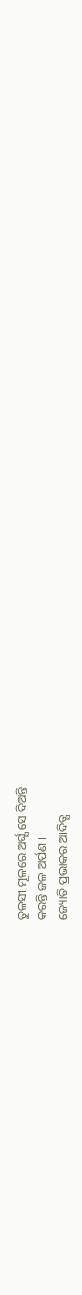ତୁଳସୀ ମୂଳରେ ଅର୍ଘ୍ଯ ସେ ଦିଅନ୍ତି
କରନ୍ତି ଜଳ ଅର୍ପଣ ।
ଜ୍ୟୋତି ପ୍ରଭାକର ଆଦିତ୍ଯ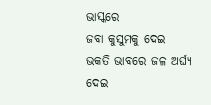ଭାସ୍କରେ
ଜବା କୁସୁମକୁ ଦେଇ
ଭକତି ଭାବରେ ଜଳ ଅର୍ଘ୍ଯ ଦେଇ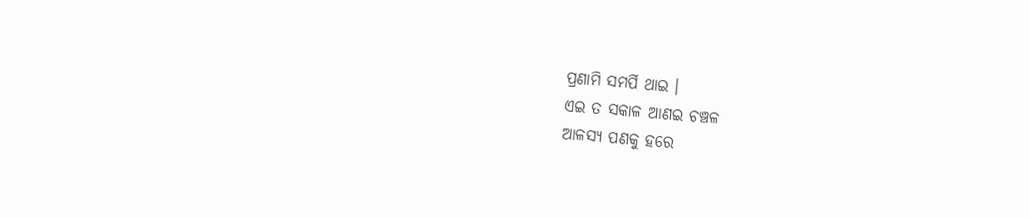ପ୍ରଣାମି ସମର୍ପି ଥାଇ ।
ଏଇ ତ ସକାଳ ଆଣଇ ଚଞ୍ଚଳ
ଆଳସ୍ୟ ପଣକୁ ହରେ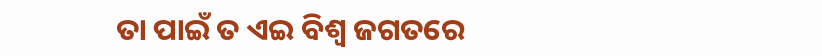ତା ପାଇଁ ତ ଏଇ ବିଶ୍ବ ଜଗତରେ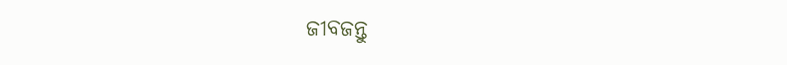ଜୀବଜନ୍ତୁ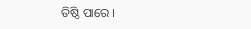ତିଷ୍ଠି ପାରେ ।